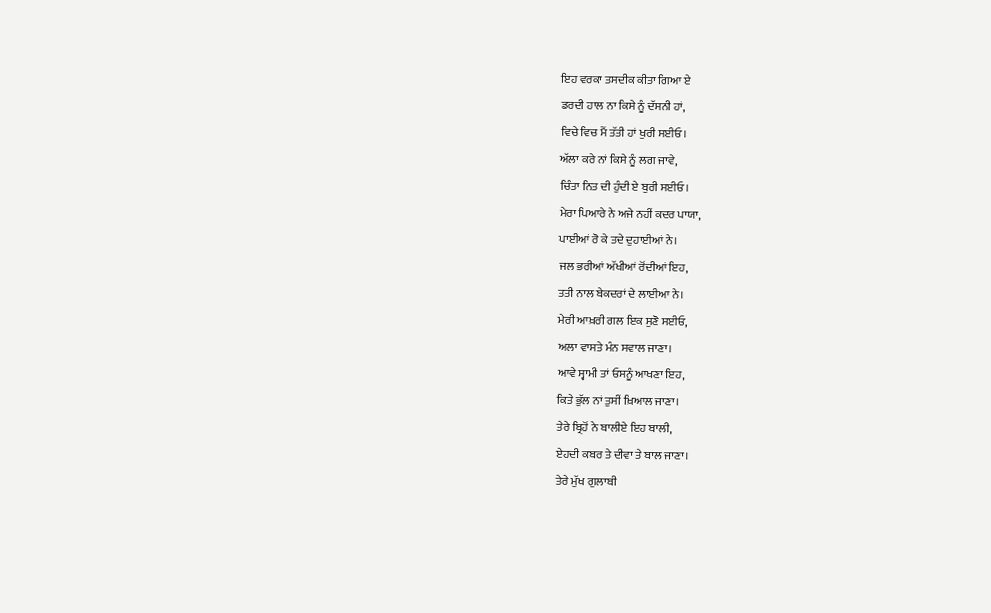ਇਹ ਵਰਕਾ ਤਸਦੀਕ ਕੀਤਾ ਗਿਆ ਏ
ਡਰਦੀ ਹਾਲ ਨਾ ਕਿਸੇ ਨੂੰ ਦੱਸਨੀ ਹਾਂ,
ਵਿਚੇ ਵਿਚ ਮੈਂ ਤੱਤੀ ਹਾਂ ਖੁਰੀ ਸਈਓ।
ਅੱਲਾ ਕਰੇ ਨਾਂ ਕਿਸੇ ਨੂੰ ਲਗ ਜਾਵੇ,
ਚਿੰਤਾ ਨਿਤ ਦੀ ਹੁੰਦੀ ਏ ਬੁਰੀ ਸਈਓ।
ਮੇਰਾ ਪਿਆਰੇ ਨੇ ਅਜੇ ਨਹੀਂ ਕਦਰ ਪਾਯਾ,
ਪਾਈਆਂ ਰੋ ਕੇ ਤਦੇ ਦੁਹਾਈਆਂ ਨੇ।
ਜਲ ਭਰੀਆਂ ਅੱਖੀਆਂ ਰੋਂਦੀਆਂ ਇਹ,
ਤਤੀ ਨਾਲ ਬੇਕਦਰਾਂ ਦੇ ਲਾਈਆ ਨੇ।
ਮੇਰੀ ਆਖ਼ਰੀ ਗਲ ਇਕ ਸੁਣੋ ਸਈਓ,
ਅਲਾ ਵਾਸਤੇ ਮੰਨ ਸਵਾਲ ਜਾਣਾ।
ਆਵੇ ਸ੍ਵਾਮੀ ਤਾਂ ਓਸਨੂੰ ਆਖਣਾ ਇਹ,
ਕਿਤੇ ਭੁੱਲ ਨਾਂ ਤੁਸੀਂ ਖ਼ਿਆਲ ਜਾਣਾ।
ਤੇਰੇ ਬ੍ਰਿਹੋਂ ਨੇ ਬਾਲੀਏ ਇਹ ਬਾਲੀ,
ਏਹਦੀ ਕਬਰ ਤੇ ਦੀਵਾ ਤੇ ਬਾਲ ਜਾਣਾ।
ਤੇਰੇ ਮੁੱਖ ਗੁਲਾਬੀ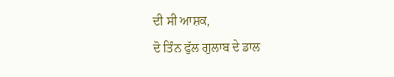ਦੀ ਸੀ ਆਸ਼ਕ,
ਦੋ ਤਿੰਨ ਫੁੱਲ ਗੁਲਾਬ ਦੇ ਡਾਲ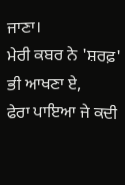ਜਾਣਾ।
ਮੇਰੀ ਕਬਰ ਨੇ 'ਸ਼ਰਫ਼' ਭੀ ਆਖਣਾ ਏ,
ਫੇਰਾ ਪਾਇਆ ਜੇ ਕਦੀ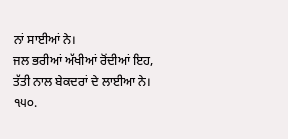ਨਾਂ ਸਾਈਆਂ ਨੇ।
ਜਲ ਭਰੀਆਂ ਅੱਖੀਆਂ ਰੋਂਦੀਆਂ ਇਹ,
ਤੱਤੀ ਨਾਲ ਬੇਕਦਰਾਂ ਦੇ ਲਾਈਆ ਨੇ।
੧੫੦.